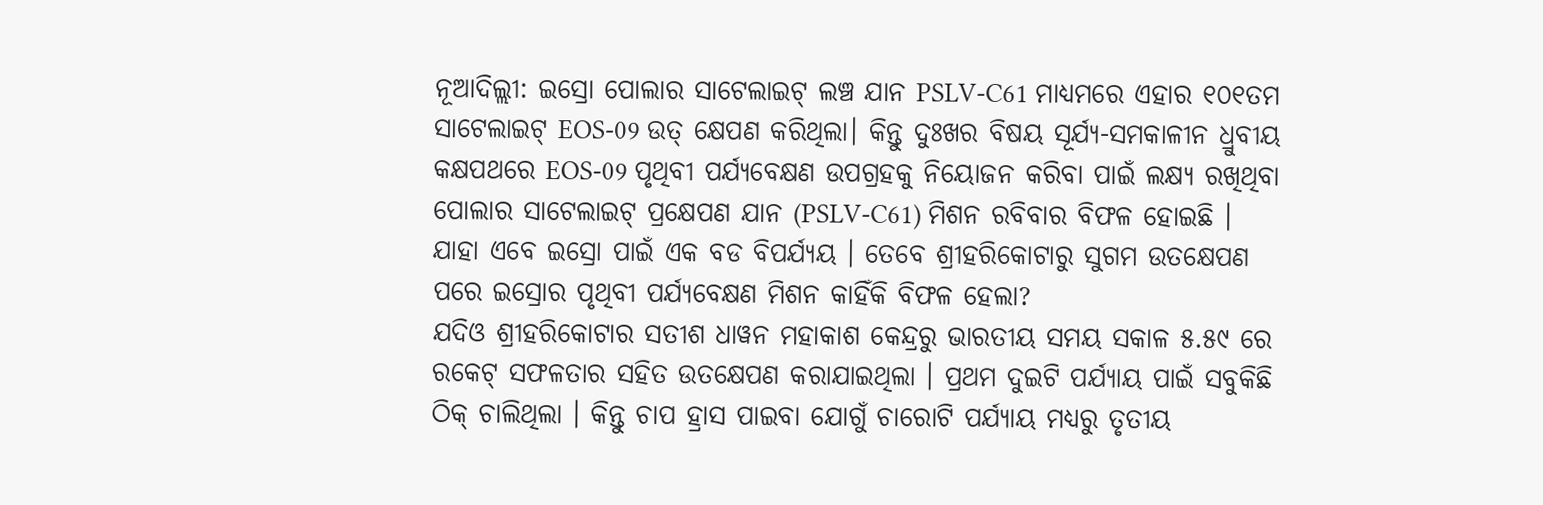ନୂଆଦିଲ୍ଲୀ: ଇସ୍ରୋ ପୋଲାର ସାଟେଲାଇଟ୍ ଲଞ୍ଚ ଯାନ PSLV-C61 ମାଧ୍ୟମରେ ଏହାର ୧୦୧ତମ ସାଟେଲାଇଟ୍ EOS-09 ଉତ୍ କ୍ଷେପଣ କରିଥିଲା। କିନ୍ତୁ ଦୁଃଖର ବିଷୟ ସୂର୍ଯ୍ୟ-ସମକାଳୀନ ଧ୍ରୁବୀୟ କକ୍ଷପଥରେ EOS-09 ପୃଥିବୀ ପର୍ଯ୍ୟବେକ୍ଷଣ ଉପଗ୍ରହକୁ ନିୟୋଜନ କରିବା ପାଇଁ ଲକ୍ଷ୍ୟ ରଖିଥିବା ପୋଲାର ସାଟେଲାଇଟ୍ ପ୍ରକ୍ଷେପଣ ଯାନ (PSLV-C61) ମିଶନ ରବିବାର ବିଫଳ ହୋଇଛି । ଯାହା ଏବେ ଇସ୍ରୋ ପାଇଁ ଏକ ବଡ ବିପର୍ଯ୍ୟୟ । ତେବେ ଶ୍ରୀହରିକୋଟାରୁ ସୁଗମ ଉତକ୍ଷେପଣ ପରେ ଇସ୍ରୋର ପୃଥିବୀ ପର୍ଯ୍ୟବେକ୍ଷଣ ମିଶନ କାହିଁକି ବିଫଳ ହେଲା?
ଯଦିଓ ଶ୍ରୀହରିକୋଟାର ସତୀଶ ଧାୱନ ମହାକାଶ କେନ୍ଦ୍ରରୁ ଭାରତୀୟ ସମୟ ସକାଳ ୫.୫୯ ରେ ରକେଟ୍ ସଫଳତାର ସହିତ ଉତକ୍ଷେପଣ କରାଯାଇଥିଲା । ପ୍ରଥମ ଦୁଇଟି ପର୍ଯ୍ୟାୟ ପାଇଁ ସବୁକିଛି ଠିକ୍ ଚାଲିଥିଲା । କିନ୍ତୁ ଚାପ ହ୍ରାସ ପାଇବା ଯୋଗୁଁ ଚାରୋଟି ପର୍ଯ୍ୟାୟ ମଧ୍ୟରୁ ତୃତୀୟ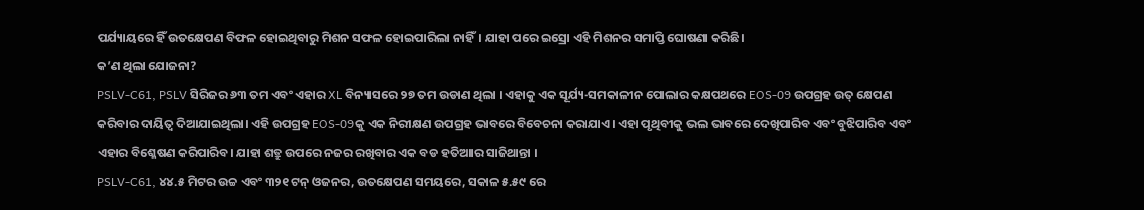ପର୍ଯ୍ୟାୟରେ ହିଁ ଉତକ୍ଷେପଣ ବିଫଳ ହୋଇଥିବାରୁ ମିଶନ ସଫଳ ହୋଇପାରିଲା ନାହିଁ। ଯାହା ପରେ ଇସ୍ରୋ ଏହି ମିଶନର ସମାପ୍ତି ଘୋଷଣା କରିଛି।
କ’ଣ ଥିଲା ଯୋଜନା?
PSLV-C61, PSLV ସିରିଜର ୬୩ ତମ ଏବଂ ଏହାର XL ବିନ୍ୟାସରେ ୨୭ ତମ ଉଡାଣ ଥିଲା । ଏହାକୁ ଏକ ସୂର୍ଯ୍ୟ-ସମକାଳୀନ ପୋଲାର କକ୍ଷପଥରେ EOS-09 ଉପଗ୍ରହ ଉତ୍ କ୍ଷେପଣ କରିବାର ଦାୟିତ୍ୱ ଦିଆଯାଇଥିଲା। ଏହି ଉପଗ୍ରହ EOS-09କୁ ଏକ ନିରୀକ୍ଷଣ ଉପଗ୍ରହ ଭାବରେ ବିବେଚନା କରାଯାଏ। ଏହା ପୃଥିବୀକୁ ଭଲ ଭାବରେ ଦେଖିପାରିବ ଏବଂ ବୁଝିପାରିବ ଏବଂ ଏହାର ବିଶ୍ଳେଷଣ କରିପାରିବ। ଯାହା ଶତ୍ରୁ ଉପରେ ନଜର ରଖିବାର ଏକ ବଡ ହତିଆାର ସାଜିଥାନ୍ତା ।
PSLV-C61, ୪୪.୫ ମିଟର ଉଚ୍ଚ ଏବଂ ୩୨୧ ଟନ୍ ଓଜନର, ଉତକ୍ଷେପଣ ସମୟରେ, ସକାଳ ୫.୫୯ ରେ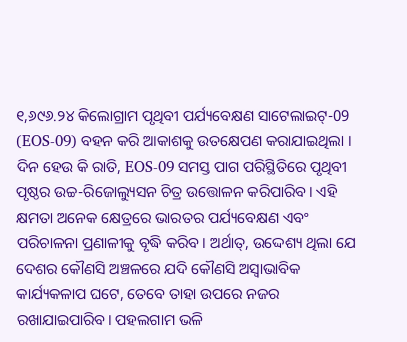୧,୬୯୬.୨୪ କିଲୋଗ୍ରାମ ପୃଥିବୀ ପର୍ଯ୍ୟବେକ୍ଷଣ ସାଟେଲାଇଟ୍-09 (EOS-09) ବହନ କରି ଆକାଶକୁ ଉତକ୍ଷେପଣ କରାଯାଇଥିଲା । ଦିନ ହେଉ କି ରାତି, EOS-09 ସମସ୍ତ ପାଗ ପରିସ୍ଥିତିରେ ପୃଥିବୀ ପୃଷ୍ଠର ଉଚ୍ଚ-ରିଜୋଲ୍ୟୁସନ ଚିତ୍ର ଉତ୍ତୋଳନ କରିପାରିବ। ଏହି କ୍ଷମତା ଅନେକ କ୍ଷେତ୍ରରେ ଭାରତର ପର୍ଯ୍ୟବେକ୍ଷଣ ଏବଂ ପରିଚାଳନା ପ୍ରଣାଳୀକୁ ବୃଦ୍ଧି କରିବ। ଅର୍ଥାତ୍, ଉଦ୍ଦେଶ୍ୟ ଥିଲା ଯେ ଦେଶର କୌଣସି ଅଞ୍ଚଳରେ ଯଦି କୌଣସି ଅସ୍ୱାଭାବିକ କାର୍ଯ୍ୟକଳାପ ଘଟେ, ତେବେ ତାହା ଉପରେ ନଜର ରଖାଯାଇପାରିବ। ପହଲଗାମ ଭଳି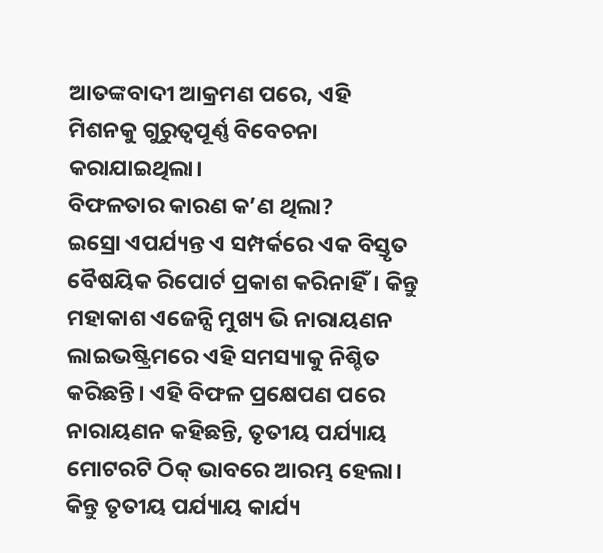ଆତଙ୍କବାଦୀ ଆକ୍ରମଣ ପରେ, ଏହି ମିଶନକୁ ଗୁରୁତ୍ୱପୂର୍ଣ୍ଣ ବିବେଚନା କରାଯାଇଥିଲା।
ବିଫଳତାର କାରଣ କ’ଣ ଥିଲା?
ଇସ୍ରୋ ଏପର୍ଯ୍ୟନ୍ତ ଏ ସମ୍ପର୍କରେ ଏକ ବିସ୍ତୃତ ବୈଷୟିକ ରିପୋର୍ଟ ପ୍ରକାଶ କରିନାହିଁ। କିନ୍ତୁ ମହାକାଶ ଏଜେନ୍ସି ମୁଖ୍ୟ ଭି ନାରାୟଣନ ଲାଇଭଷ୍ଟ୍ରିମରେ ଏହି ସମସ୍ୟାକୁ ନିଶ୍ଚିତ କରିଛନ୍ତି। ଏହି ବିଫଳ ପ୍ରକ୍ଷେପଣ ପରେ ନାରାୟଣନ କହିଛନ୍ତି, ତୃତୀୟ ପର୍ଯ୍ୟାୟ ମୋଟରଟି ଠିକ୍ ଭାବରେ ଆରମ୍ଭ ହେଲା। କିନ୍ତୁ ତୃତୀୟ ପର୍ଯ୍ୟାୟ କାର୍ଯ୍ୟ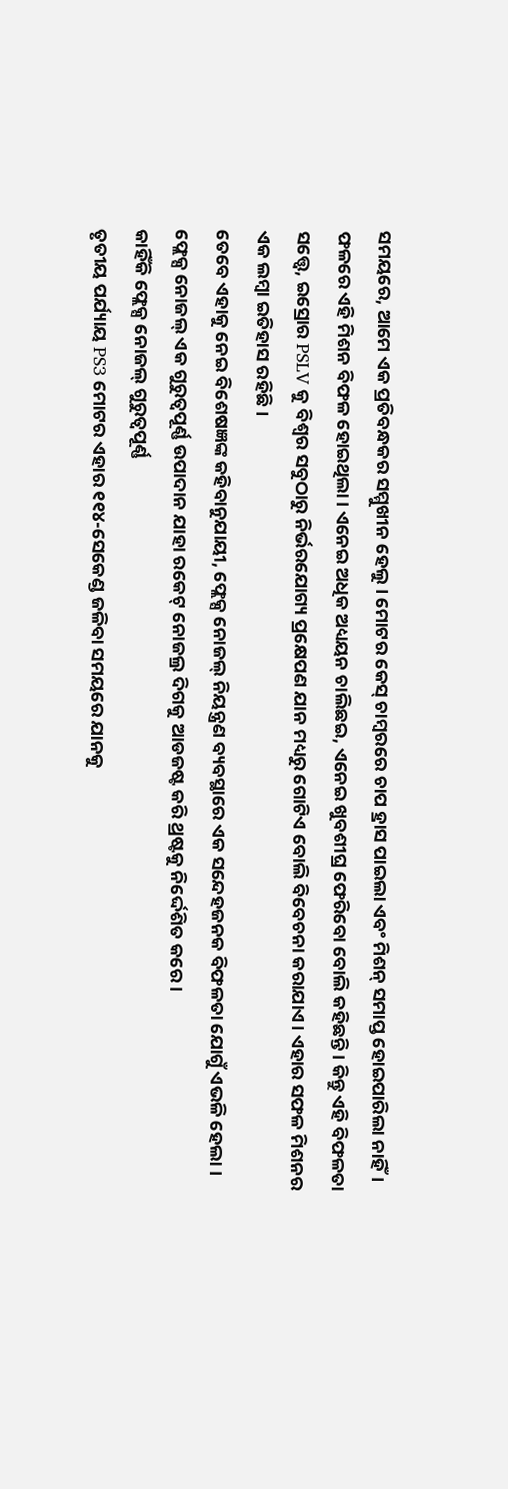ସମୟରେ, ଆମେ ଏକ ପ୍ରତିବନ୍ଧକର ସମ୍ମୁଖୀନ ହେଲୁ। ମୋଟର କେସ୍ ଚାମ୍ବରରେ ଚାପ ହ୍ରାସ ପାଇଲା ଏବଂ ମିଶନ୍ ସମାପ୍ତ ହୋଇପାରିଲା ନାହିଁ। ଫଳରେ ଏହି ମିଶନ ବିଫଳ ହୋଇଥିଲା। ଏନେଇ ଅଧିକ ଅଧ୍ୟୟନ ଚାଲିଛଇ, ଏନେଇ ଖୁବଶୀଘ୍ର ଫେରିବୋ ବୋଲି କହିଛନ୍ତି । କିନ୍ତୁ ଏହି ବିଫଳତା ସତ୍ତ୍ୱେ, ଇସ୍ରୋର PSLV କୁ ବିଶ୍ୱର ସବୁଠାରୁ ନିର୍ଭରଯୋଗ୍ୟ ପ୍ରକ୍ଷେପଣ ଯାନ ମଧ୍ୟରୁ ଗୋଟିଏ ବୋଲି ବିବେଚନା କରାଯାଏ। ଏହାର ସଫଳ ମିଶନର ଏକ ଲମ୍ବା ଇତିହାସ ରହିଛି।
ତେବେ ଏହାକୁ ନେଇ ବିଶେଷଜ୍ଞଙ୍କ କହିବାନୁଯାୟୀ, ଫ୍ଲେକ୍ସ ନୋଜଲ୍ ନିୟନ୍ତ୍ରଣ ବ୍ୟବସ୍ଥାରେ ଏକ ସନ୍ଦେହଜନକ ବିଫଳତା ଯୋଗୁଁ ଏଭଳି ହେଲା । ଫ୍ଲେକ୍ସ ନୋଜଲ୍ ଏକ ଗୁରୁତ୍ୱପୂର୍ଣ୍ଣ ଉପାଦାନ ଯାହା ରକେଟ୍ ନୋଜଲ୍ର ଦିଗକୁ ଆଡଜଷ୍ଟ କରି ଥ୍ରଷ୍ଟକୁ ନିର୍ଦ୍ଦେଶିତ କରେ ।
କାହିଁକି ଫ୍ଲେକ୍ସ ନୋଜଲ୍ ଗୁରୁତ୍ୱପୂର୍ଣ୍ଣ
ତୃତୀୟ ପର୍ଯ୍ୟାୟ PS3 ମୋଟର ଏହାର ୧୧୪-ସେକେଣ୍ଡ ଜଳିବା ସମୟରେ ଯାନକୁ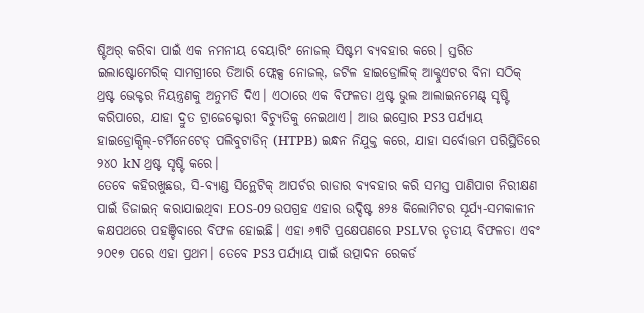ଷ୍ଟିଅର୍ କରିବା ପାଇଁ ଏକ ନମନୀୟ ବେୟାରିଂ ନୋଜଲ୍ ସିଷ୍ଟମ ବ୍ୟବହାର କରେ। ସ୍ତରିତ ଇଲାଷ୍ଟୋମେରିକ୍ ସାମଗ୍ରୀରେ ତିଆରି ଫ୍ଲେକ୍ସ ନୋଜଲ୍, ଜଟିଳ ହାଇଡ୍ରୋଲିକ୍ ଆକ୍ଟୁଏଟର ବିନା ସଠିକ୍ ଥ୍ରଷ୍ଟ ଭେକ୍ଟର ନିୟନ୍ତ୍ରଣକୁ ଅନୁମତି ଦିଏ। ଏଠାରେ ଏକ ବିଫଳତା ଥ୍ରଷ୍ଟ ଭୁଲ ଆଲାଇନମେଣ୍ଟ୍ ସୃଷ୍ଟି କରିପାରେ, ଯାହା ଦ୍ରୁତ ଟ୍ରାଜେକ୍ଟୋରୀ ବିଚ୍ୟୁତିକୁ ନେଇଥାଏ। ଆଉ ଇସ୍ରୋର PS3 ପର୍ଯ୍ୟାୟ ହାଇଡ୍ରୋକ୍ସିଲ୍-ଟର୍ମିନେଟେଡ୍ ପଲିବୁଟାଡିନ୍ (HTPB) ଇନ୍ଧନ ନିଯୁକ୍ତ କରେ, ଯାହା ସର୍ବୋତ୍ତମ ପରିସ୍ଥିତିରେ ୨୪୦ kN ଥ୍ରଷ୍ଟ ସୃଷ୍ଟି କରେ।
ତେବେ କହିରଖୁଛଉ, ସି-ବ୍ୟାଣ୍ଡ ସିନ୍ଥେଟିକ୍ ଆପର୍ଚର ରାଡାର ବ୍ୟବହାର କରି ସମସ୍ତ ପାଣିପାଗ ନିରୀକ୍ଷଣ ପାଇଁ ଡିଜାଇନ୍ କରାଯାଇଥିବା EOS-09 ଉପଗ୍ରହ ଏହାର ଉଦ୍ଦିଷ୍ଟ ୫୨୫ କିଲୋମିଟର ସୂର୍ଯ୍ୟ-ସମକାଳୀନ କକ୍ଷପଥରେ ପହଞ୍ଚିବାରେ ବିଫଳ ହୋଇଛି। ଏହା ୬୩ଟି ପ୍ରକ୍ଷେପଣରେ PSLVର ତୃତୀୟ ବିଫଳତା ଏବଂ ୨୦୧୭ ପରେ ଏହା ପ୍ରଥମ। ତେବେ PS3 ପର୍ଯ୍ୟାୟ ପାଇଁ ଉତ୍ପାଦନ ରେକର୍ଡ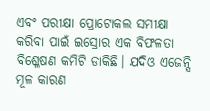ଏବଂ ପରୀକ୍ଷା ପ୍ରୋଟୋକଲ ସମୀକ୍ଷା କରିବା ପାଇଁ ଇସ୍ରୋର ଏକ ବିଫଳତା ବିଶ୍ଳେଷଣ କମିଟି ଡାକିଛି। ଯଦିଓ ଏଜେନ୍ସି ମୂଳ କାରଣ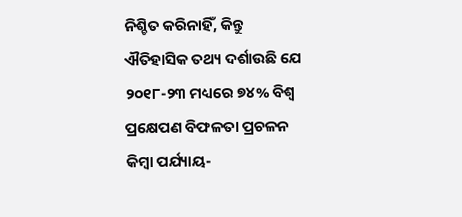ନିଶ୍ଚିତ କରିନାହିଁ, କିନ୍ତୁ ଐତିହାସିକ ତଥ୍ୟ ଦର୍ଶାଉଛି ଯେ ୨୦୧୮-୨୩ ମଧ୍ୟରେ ୭୪% ବିଶ୍ୱ ପ୍ରକ୍ଷେପଣ ବିଫଳତା ପ୍ରଚଳନ କିମ୍ବା ପର୍ଯ୍ୟାୟ-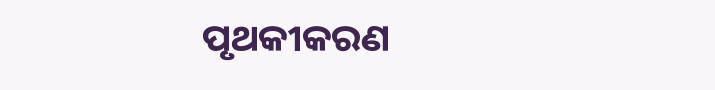ପୃଥକୀକରଣ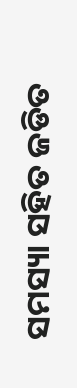ସମସ୍ୟା ସହିତ ଜଡିତ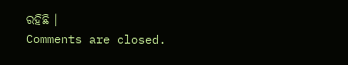ରହିଛି ।
Comments are closed.